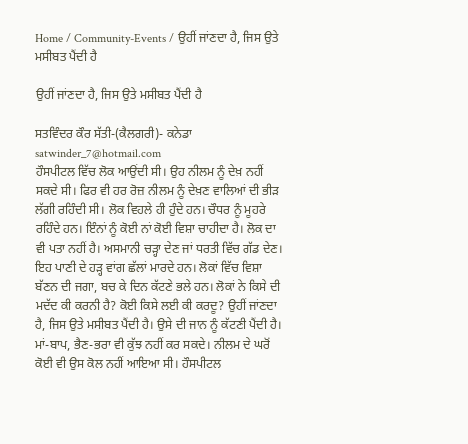Home / Community-Events / ਉਹੀਂ ਜਾਂਣਦਾ ਹੈ, ਜਿਸ ਉਤੇ ਮਸੀਬਤ ਪੈਂਦੀ ਹੈ

ਉਹੀਂ ਜਾਂਣਦਾ ਹੈ, ਜਿਸ ਉਤੇ ਮਸੀਬਤ ਪੈਂਦੀ ਹੈ

ਸਤਵਿੰਦਰ ਕੌਰ ਸੱਤੀ-(ਕੈਲਗਰੀ)- ਕਨੇਡਾ satwinder_7@hotmail.com
ਹੌਸਪੀਟਲ ਵਿੱਚ ਲੋਕ ਆਉਂਦੀ ਸੀ। ਉਹ ਨੀਲਮ ਨੂੰ ਦੇਖ਼ ਨਹੀਂ ਸਕਦੇ ਸੀ। ਫਿਰ ਵੀ ਹਰ ਰੋਜ਼ ਨੀਲਮ ਨੂੰ ਦੇਖ਼ਣ ਵਾਲਿਆਂ ਦੀ ਭੀੜ ਲੱਗੀ ਰਹਿੰਦੀ ਸੀ। ਲੋਕ ਵਿਹਲੇ ਹੀ ਹੁੰਦੇ ਹਨ। ਚੌਧਰ ਨੂੰ ਮੂਹਰੇ ਰਹਿੰਦੇ ਹਨ। ਇੰਨਾਂ ਨੂੰ ਕੋਈ ਨਾਂ ਕੋਈ ਵਿਸ਼ਾ ਚਾਹੀਦਾ ਹੈ। ਲੋਕ ਦਾ ਵੀ ਪਤਾ ਨਹੀਂ ਹੈ। ਅਸਮਾਨੀ ਚੜ੍ਹਾ ਦੇਣ ਜਾਂ ਧਰਤੀ ਵਿੱਚ ਗੱਡ ਦੇਣ। ਇਹ ਪਾਣੀ ਦੇ ਹੜ੍ਹ ਵਾਂਗ ਛੱਲਾਂ ਮਾਰਦੇ ਹਨ। ਲੋਕਾਂ ਵਿੱਚ ਵਿਸ਼ਾ ਬੱਣਨ ਦੀ ਜਗਾ, ਬਚ ਕੇ ਦਿਨ ਕੱਟਣੇ ਭਲੇ ਹਨ। ਲੋਕਾਂ ਨੇ ਕਿਸੇ ਦੀ ਮਦੱਦ ਕੀ ਕਰਨੀ ਹੈ? ਕੋਈ ਕਿਸੇ ਲਈ ਕੀ ਕਰਦੂ? ਉਹੀਂ ਜਾਂਣਦਾ ਹੈ, ਜਿਸ ਉਤੇ ਮਸੀਬਤ ਪੈਂਦੀ ਹੈ। ਉਸੇ ਦੀ ਜਾਨ ਨੂੰ ਕੱਟਣੀ ਪੈਂਦੀ ਹੈ। ਮਾਂ-ਬਾਪ, ਭੈਣ-ਭਰਾ ਵੀ ਕੁੱਝ ਨਹੀਂ ਕਰ ਸਕਦੇ। ਨੀਲਮ ਦੇ ਘਰੋਂ ਕੋਈ ਵੀ ਉਸ ਕੋਲ ਨਹੀਂ ਆਇਆ ਸੀ। ਹੌਸਪੀਟਲ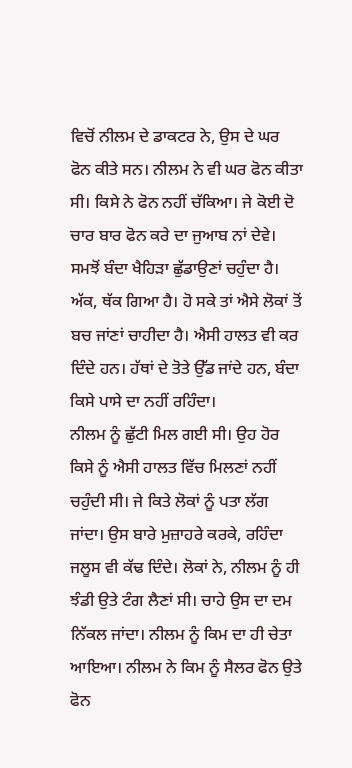ਵਿਚੋਂ ਨੀਲਮ ਦੇ ਡਾਕਟਰ ਨੇ, ਉਸ ਦੇ ਘਰ ਫੋਨ ਕੀਤੇ ਸਨ। ਨੀਲਮ ਨੇ ਵੀ ਘਰ ਫੋਨ ਕੀਤਾ ਸੀ। ਕਿਸੇ ਨੇ ਫੋਨ ਨਹੀਂ ਚੱਕਿਆ। ਜੇ ਕੋਈ ਦੋ ਚਾਰ ਬਾਰ ਫੋਨ ਕਰੇ ਦਾ ਜੁਆਬ ਨਾਂ ਦੇਵੇ। ਸਮਝੋਂ ਬੰਦਾ ਖੈਹਿੜਾ ਛੁੱਡਾਉਣਾਂ ਚਹੁੰਦਾ ਹੈ। ਅੱਕ, ਥੱਕ ਗਿਆ ਹੈ। ਹੋ ਸਕੇ ਤਾਂ ਐਸੇ ਲੋਕਾਂ ਤੋਂ ਬਚ ਜਾਂਣਾਂ ਚਾਹੀਦਾ ਹੈ। ਐਸੀ ਹਾਲਤ ਵੀ ਕਰ ਦਿੰਦੇ ਹਨ। ਹੱਥਾਂ ਦੇ ਤੋਤੇ ਉੱਡ ਜਾਂਦੇ ਹਨ, ਬੰਦਾ ਕਿਸੇ ਪਾਸੇ ਦਾ ਨਹੀਂ ਰਹਿੰਦਾ।
ਨੀਲਮ ਨੂੰ ਛੁੱਟੀ ਮਿਲ ਗਈ ਸੀ। ਉਹ ਹੋਰ ਕਿਸੇ ਨੂੰ ਐਸੀ ਹਾਲਤ ਵਿੱਚ ਮਿਲਣਾਂ ਨਹੀਂ ਚਹੁੰਦੀ ਸੀ। ਜੇ ਕਿਤੇ ਲੋਕਾਂ ਨੂੰ ਪਤਾ ਲੱਗ ਜਾਂਦਾ। ਉਸ ਬਾਰੇ ਮੁਜ਼ਾਹਰੇ ਕਰਕੇ, ਰਹਿੰਦਾ ਜਲੂਸ ਵੀ ਕੱਢ ਦਿੰਦੇ। ਲੋਕਾਂ ਨੇ, ਨੀਲਮ ਨੂੰ ਹੀ ਝੰਡੀ ਉਤੇ ਟੰਗ ਲੈਣਾਂ ਸੀ। ਚਾਹੇ ਉਸ ਦਾ ਦਮ ਨਿੱਕਲ ਜਾਂਦਾ। ਨੀਲਮ ਨੂੰ ਕਿਮ ਦਾ ਹੀ ਚੇਤਾ ਆਇਆ। ਨੀਲਮ ਨੇ ਕਿਮ ਨੂੰ ਸੈਲਰ ਫੋਨ ਉਤੇ ਫੋਨ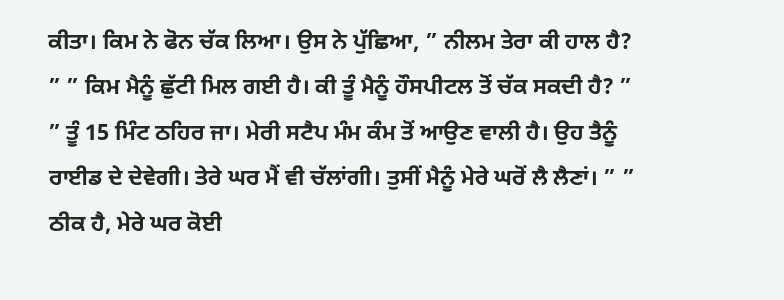ਕੀਤਾ। ਕਿਮ ਨੇ ਫੋਨ ਚੱਕ ਲਿਆ। ਉਸ ਨੇ ਪੁੱਛਿਆ, ” ਨੀਲਮ ਤੇਰਾ ਕੀ ਹਾਲ ਹੈ? ” ” ਕਿਮ ਮੈਨੂੰ ਛੁੱਟੀ ਮਿਲ ਗਈ ਹੈ। ਕੀ ਤੂੰ ਮੈਨੂੰ ਹੌਸਪੀਟਲ ਤੋਂ ਚੱਕ ਸਕਦੀ ਹੈ? ” ” ਤੂੰ 15 ਮਿੰਟ ਠਹਿਰ ਜਾ। ਮੇਰੀ ਸਟੈਪ ਮੰਮ ਕੰਮ ਤੋਂ ਆਉਣ ਵਾਲੀ ਹੈ। ਉਹ ਤੈਨੂੰ ਰਾਈਡ ਦੇ ਦੇਵੇਗੀ। ਤੇਰੇ ਘਰ ਮੈਂ ਵੀ ਚੱਲਾਂਗੀ। ਤੁਸੀਂ ਮੈਨੂੰ ਮੇਰੇ ਘਰੋਂ ਲੈ ਲੈਣਾਂ। ” ” ਠੀਕ ਹੈ, ਮੇਰੇ ਘਰ ਕੋਈ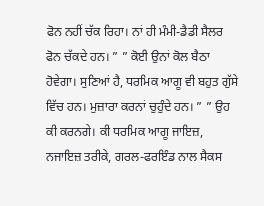ਫੋਨ ਨਹੀਂ ਚੱਕ ਰਿਹਾ। ਨਾਂ ਹੀ ਮੰਮੀ-ਡੈਡੀ ਸੈਲਰ ਫੋਨ ਚੱਕਦੇ ਹਨ। ” ” ਕੋਈ ਉਨਾਂ ਕੋਲ ਬੈਠਾ ਹੋਵੇਗਾ। ਸੁਣਿਆਂ ਹੈ, ਧਰਮਿਕ ਆਗੂ ਵੀ ਬਹੁਤ ਗੁੱਸੇ ਵਿੱਚ ਹਨ। ਮੁਜ਼ਾਰਾ ਕਰਨਾਂ ਚੁਹੁੰਦੇ ਹਨ। ” ” ਉਹ ਕੀ ਕਰਨਗੇ। ਕੀ ਧਰਮਿਕ ਆਗੂ ਜਾਇਜ਼, ਨਜਾਇਜ਼ ਤਰੀਕੇ, ਗਰਲ-ਫਰਇੰਡ ਨਾਲ ਸੈਕਸ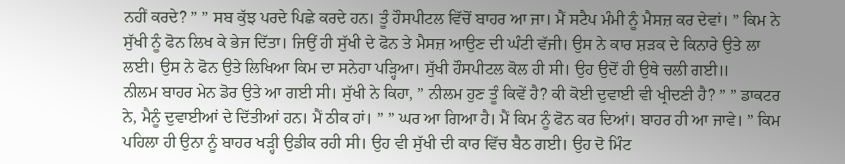ਨਹੀਂ ਕਰਦੇ? ” ” ਸਬ ਕੁੱਝ ਪਰਦੇ ਪਿਛੇ ਕਰਦੇ ਹਨ। ਤੂੰ ਹੌਸਪੀਟਲ ਵਿੱਚੋਂ ਬਾਹਰ ਆ ਜਾ। ਮੈਂ ਸਟੈਪ ਮੰਮੀ ਨੂੰ ਮੈਸਜ਼ ਕਰ ਦੇਵਾਂ। ” ਕਿਮ ਨੇ ਸੁੱਖੀ ਨੂੰ ਫੋਨ ਲਿਖ ਕੇ ਭੇਜ ਦਿੱਤਾ। ਜਿਉਂ ਹੀ ਸੁੱਖੀ ਦੇ ਫੋਨ ਤੇ ਮੈਸਜ਼ ਆਉਣ ਦੀ ਘੰਟੀ ਵੱਜੀ। ਉਸ ਨੇ ਕਾਰ ਸ਼ੜਕ ਦੇ ਕਿਨਾਰੇ ਉਤੇ ਲਾ ਲਈ। ਉਸ ਨੇ ਫੋਨ ਉਤੇ ਲਿਖਿਆ ਕਿਮ ਦਾ ਸਨੇਹਾ ਪੜ੍ਹਿਆ। ਸੁੱਖੀ ਹੌਸਪੀਟਲ ਕੋਲ ਹੀ ਸੀ। ਉਹ ਉਦੋਂ ਹੀ ਉਥੇ ਚਲੀ ਗਈ॥
ਨੀਲਮ ਬਾਹਰ ਮੇਨ ਡੋਰ ਉਤੇ ਆ ਗਈ ਸੀ। ਸੁੱਖੀ ਨੇ ਕਿਹਾ, ” ਨੀਲਮ ਹੁਣ ਤੂੰ ਕਿਵੇਂ ਹੈ? ਕੀ ਕੋਈ ਦੁਵਾਈ ਵੀ ਖ੍ਰੀਦਣੀ ਹੈ? ” ” ਡਾਕਟਰ ਨੇ, ਮੈਨੂੰ ਦੁਵਾਈਆਂ ਦੇ ਦਿੱਤੀਆਂ ਹਨ। ਮੈਂ ਠੀਕ ਹਾਂ। ” ” ਘਰ ਆ ਗਿਆ ਹੈ। ਮੈਂ ਕਿਮ ਨੂੰ ਫੋਨ ਕਰ ਦਿਆਂ। ਬਾਹਰ ਹੀ ਆ ਜਾਵੇ। ” ਕਿਮ ਪਹਿਲਾ ਹੀ ਉਨਾ ਨੂੰ ਬਾਹਰ ਖੜ੍ਹੀ ਉਡੀਕ ਰਹੀ ਸੀ। ਉਹ ਵੀ ਸੁੱਖੀ ਦੀ ਕਾਰ ਵਿੱਚ ਬੈਠ ਗਈ। ਉਹ ਦੋ ਮਿੰਟ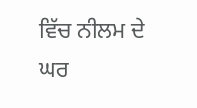ਵਿੱਚ ਨੀਲਮ ਦੇ ਘਰ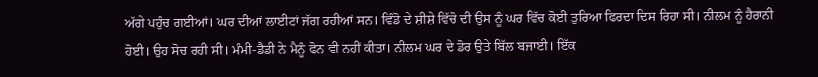ਅੱਗੇ ਪਹੁੰਚ ਗਈਆਂ। ਘਰ ਦੀਆਂ ਲਾਈਟਾਂ ਜੱਗ ਰਹੀਆਂ ਸਨ। ਵਿੰਡੋ ਦੇ ਸ਼ੀਸ਼ੇ ਵਿੱਚੋ ਦੀ ਉਸ ਨੂੰ ਘਰ ਵਿੱਚ ਕੋਈ ਤੁਰਿਆ ਫਿਰਦਾ ਦਿਸ ਰਿਹਾ ਸੀ। ਨੀਲਮ ਨੂੰ ਹੈਰਾਨੀ ਹੋਈ। ਉਹ ਸੋਚ ਰਹੀ ਸੀ। ਮੰਮੀ-ਡੈਡੀ ਨੇ ਮੈਨੂੰ ਫੋਨ ਵੀ ਨਹੀਂ ਕੀਤਾ। ਨੀਲਮ ਘਰ ਦੇ ਡੋਰ ਉਤੇ ਬਿੱਲ ਬਜਾਈ। ਇੱਕ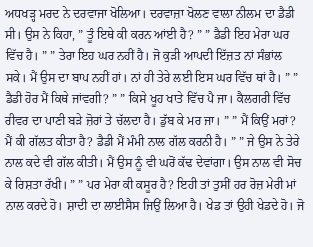ਅਧਖੜ੍ਹ ਮਰਦ ਨੇ ਦਰਵਾਜਾ ਖੋਲਿਆ। ਦਰਵਾਜ਼ਾ ਖੋਲਣ ਵਾਲਾ ਨੀਲਮ ਦਾ ਡੈਡੀ ਸੀ। ਉਸ ਨੇ ਕਿਹਾ, ” ਤੂੰ ਇਥੇ ਕੀ ਕਰਨ ਆਂਈ ਹੈ? ” ” ਡੈਡੀ ਇਹ ਮੇਰਾ ਘਰ ਵਿੱਚ ਹੈ। ” ” ਤੇਰਾ ਇਹ ਘਰ ਨਹੀਂ ਹੈ। ਜੋ ਕੁੜੀ ਆਪਦੀ ਇੱਜ਼ਤ ਨਾਂ ਸੰਭਾਂਲ ਸਕੇ। ਮੈਂ ਉਸ ਦਾ ਬਾਪ ਨਹੀਂ ਹਾਂ। ਨਾਂ ਹੀ ਤੇਰੇ ਲਈ ਇਸ ਘਰ ਵਿੱਚ ਥਾਂ ਹੈ। ” ” ਡੈਡੀ ਹੋਰ ਮੈਂ ਕਿਥੇ ਜਾਂਵਗੀ? ” ” ਕਿਸੇ ਖੂਹ ਖਾਤੇ ਵਿੱਚ ਪੈ ਜਾ। ਕੈਲਗਰੀ ਵਿੱਚ ਰੀਵਰ ਦਾ ਪਾਣੀ ਬੜੇ ਜ਼ੋਰਾਂ ਤੇ ਚੱਲਦਾ ਹੈ। ਡੁੱਬ ਕੇ ਮਰ ਜਾ। ” ” ਮੈਂ ਕਿਉਂ ਮਰਾਂ? ਮੈਂ ਕੀ ਗੱਲਤ ਕੀਤਾ ਹੈ? ਡੈਡੀ ਮੈਂ ਮੰਮੀ ਨਾਲ ਗੱਲ ਕਰਨੀ ਹੈ। ” ” ਜੇ ਉਸ ਨੇ ਤੇਰੇ ਨਾਲ ਕਦੇ ਵੀ ਗੱਲ ਕੀਤੀ। ਮੈਂ ਉਸ ਨੂੰ ਵੀ ਘਰੋਂ ਕੱਢ ਦੇਵਾਂਗਾ। ਉਸ ਨਾਲ ਵੀ ਸੋਚ ਕੇ ਰਿਸ਼ਤਾ ਰੱਖੀ। ” ” ਪਰ ਮੇਰਾ ਕੀ ਕਸੂਰ ਹੈ? ਇਹੀ ਤਾਂ ਤੁਸੀਂ ਹਰ ਰੋਜ਼ ਮੇਰੀ ਮਾਂ ਨਾਲ ਕਰਦੇ ਹੋ। ਸ਼ਾਦੀ ਦਾ ਲਾਈਸੈਸ ਜਿਉਂ ਲਿਆ ਹੈ। ਖੇਡ ਤਾਂ ਉਹੀ ਖੇਡਦੇ ਹੋ। ਜੋ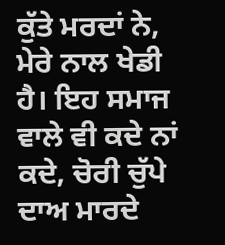ਕੁੱਤੇ ਮਰਦਾਂ ਨੇ, ਮੇਰੇ ਨਾਲ ਖੇਡੀ ਹੈ। ਇਹ ਸਮਾਜ ਵਾਲੇ ਵੀ ਕਦੇ ਨਾਂ ਕਦੇ, ਚੋਰੀ ਚੁੱਪੇ ਦਾਅ ਮਾਰਦੇ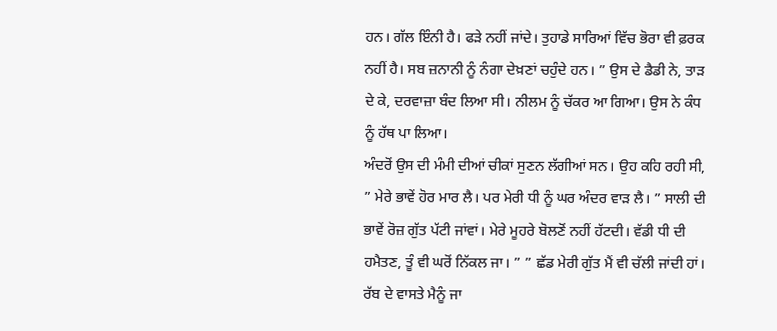ਹਨ। ਗੱਲ ਇੰਨੀ ਹੈ। ਫੜੇ ਨਹੀਂ ਜਾਂਦੇ। ਤੁਹਾਡੇ ਸਾਰਿਆਂ ਵਿੱਚ ਭੋਰਾ ਵੀ ਫ਼ਰਕ ਨਹੀਂ ਹੈ। ਸਬ ਜ਼ਨਾਨੀ ਨੂੰ ਨੰਗਾ ਦੇਖ਼ਣਾਂ ਚਹੁੰਦੇ ਹਨ। ” ਉਸ ਦੇ ਡੈਡੀ ਨੇ, ਤਾੜ ਦੇ ਕੇ, ਦਰਵਾਜ਼ਾ ਬੰਦ ਲਿਆ ਸੀ। ਨੀਲਮ ਨੂੰ ਚੱਕਰ ਆ ਗਿਆ। ਉਸ ਨੇ ਕੰਧ ਨੂੰ ਹੱਥ ਪਾ ਲਿਆ।
ਅੰਦਰੋਂ ਉਸ ਦੀ ਮੰਮੀ ਦੀਆਂ ਚੀਕਾਂ ਸੁਣਨ ਲੱਗੀਆਂ ਸਨ। ਉਹ ਕਹਿ ਰਹੀ ਸੀ, ” ਮੇਰੇ ਭਾਵੇਂ ਹੋਰ ਮਾਰ ਲੈ। ਪਰ ਮੇਰੀ ਧੀ ਨੂੰ ਘਰ ਅੰਦਰ ਵਾੜ ਲੈ। ” ਸਾਲੀ ਦੀ ਭਾਵੇਂ ਰੋਜ਼ ਗੁੱਤ ਪੱਟੀ ਜਾਂਵਾਂ। ਮੇਰੇ ਮੂਹਰੇ ਬੋਲਣੋਂ ਨਹੀਂ ਹੱਟਦੀ। ਵੱਡੀ ਧੀ ਦੀ ਹਮੈਤਣ, ਤੂੰ ਵੀ ਘਰੋਂ ਨਿੱਕਲ ਜਾ। ” ” ਛੱਡ ਮੇਰੀ ਗੁੱਤ ਮੈਂ ਵੀ ਚੱਲੀ ਜਾਂਦੀ ਹਾਂ। ਰੱਬ ਦੇ ਵਾਸਤੇ ਮੈਨੂੰ ਜਾ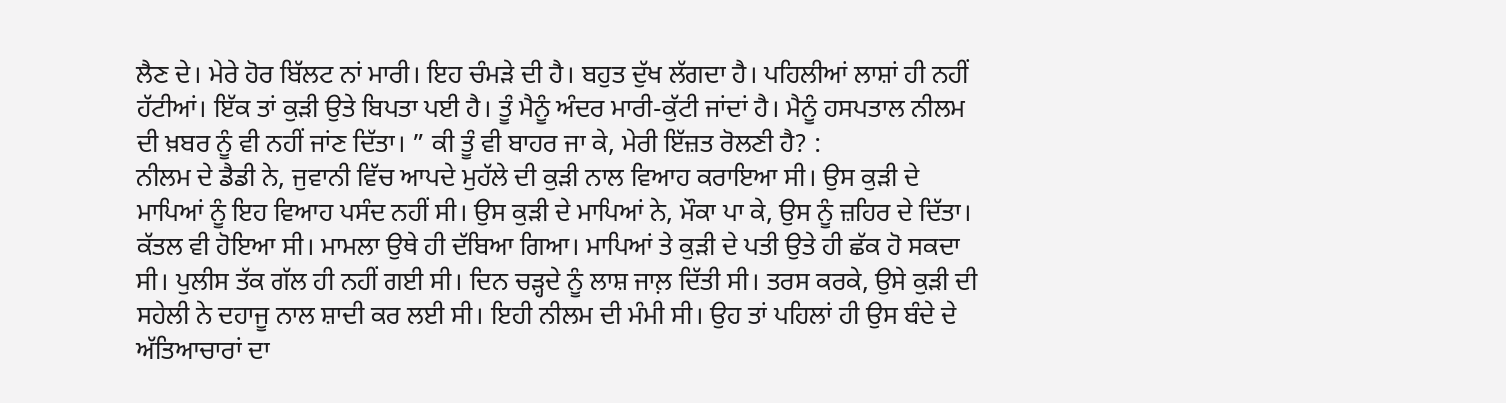ਲੈਣ ਦੇ। ਮੇਰੇ ਹੋਰ ਬਿੱਲਟ ਨਾਂ ਮਾਰੀ। ਇਹ ਚੰਮੜੇ ਦੀ ਹੈ। ਬਹੁਤ ਦੁੱਖ ਲੱਗਦਾ ਹੈ। ਪਹਿਲੀਆਂ ਲਾਸ਼ਾਂ ਹੀ ਨਹੀਂ ਹੱਟੀਆਂ। ਇੱਕ ਤਾਂ ਕੁੜੀ ਉਤੇ ਬਿਪਤਾ ਪਈ ਹੈ। ਤੂੰ ਮੈਨੂੰ ਅੰਦਰ ਮਾਰੀ-ਕੁੱਟੀ ਜਾਂਦਾਂ ਹੈ। ਮੈਨੂੰ ਹਸਪਤਾਲ ਨੀਲਮ ਦੀ ਖ਼ਬਰ ਨੂੰ ਵੀ ਨਹੀਂ ਜਾਂਣ ਦਿੱਤਾ। ” ਕੀ ਤੂੰ ਵੀ ਬਾਹਰ ਜਾ ਕੇ, ਮੇਰੀ ਇੱਜ਼ਤ ਰੋਲਣੀ ਹੈ? :
ਨੀਲਮ ਦੇ ਡੈਡੀ ਨੇ, ਜੁਵਾਨੀ ਵਿੱਚ ਆਪਦੇ ਮੁਹੱਲੇ ਦੀ ਕੁੜੀ ਨਾਲ ਵਿਆਹ ਕਰਾਇਆ ਸੀ। ਉਸ ਕੁੜੀ ਦੇ ਮਾਪਿਆਂ ਨੂੰ ਇਹ ਵਿਆਹ ਪਸੰਦ ਨਹੀਂ ਸੀ। ਉਸ ਕੁੜੀ ਦੇ ਮਾਪਿਆਂ ਨੇ, ਮੌਕਾ ਪਾ ਕੇ, ਉਸ ਨੂੰ ਜ਼ਹਿਰ ਦੇ ਦਿੱਤਾ। ਕੱਤਲ ਵੀ ਹੋਇਆ ਸੀ। ਮਾਮਲਾ ਉਥੇ ਹੀ ਦੱਬਿਆ ਗਿਆ। ਮਾਪਿਆਂ ਤੇ ਕੁੜੀ ਦੇ ਪਤੀ ਉਤੇ ਹੀ ਛੱਕ ਹੋ ਸਕਦਾ ਸੀ। ਪੁਲੀਸ ਤੱਕ ਗੱਲ ਹੀ ਨਹੀਂ ਗਈ ਸੀ। ਦਿਨ ਚੜ੍ਹਦੇ ਨੂੰ ਲਾਸ਼ ਜਾਲ਼ ਦਿੱਤੀ ਸੀ। ਤਰਸ ਕਰਕੇ, ਉਸੇ ਕੁੜੀ ਦੀ ਸਹੇਲੀ ਨੇ ਦਹਾਜੂ ਨਾਲ ਸ਼ਾਦੀ ਕਰ ਲਈ ਸੀ। ਇਹੀ ਨੀਲਮ ਦੀ ਮੰਮੀ ਸੀ। ਉਹ ਤਾਂ ਪਹਿਲਾਂ ਹੀ ਉਸ ਬੰਦੇ ਦੇ ਅੱਤਿਆਚਾਰਾਂ ਦਾ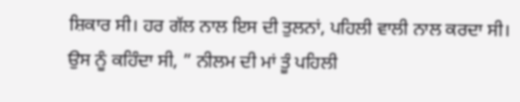ਸ਼ਿਕਾਰ ਸੀ। ਹਰ ਗੱਲ ਨਾਲ ਇਸ ਦੀ ਤੁਲਨਾਂ, ਪਹਿਲੀ ਵਾਲੀ ਨਾਲ ਕਰਦਾ ਸੀ। ਉਸ ਨੂੰ ਕਹਿੰਦਾ ਸੀ, ” ਨੀਲਮ ਦੀ ਮਾਂ ਤੂੰ ਪਹਿਲੀ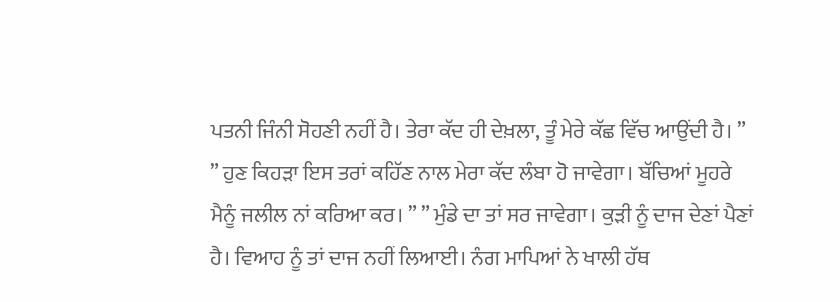ਪਤਨੀ ਜਿੰਨੀ ਸੋਹਣੀ ਨਹੀਂ ਹੈ। ਤੇਰਾ ਕੱਦ ਹੀ ਦੇਖ਼ਲਾ, ਤੂੰ ਮੇਰੇ ਕੱਛ ਵਿੱਚ ਆਉਂਦੀ ਹੈ। ” ” ਹੁਣ ਕਿਹੜਾ ਇਸ ਤਰਾਂ ਕਹਿੱਣ ਨਾਲ ਮੇਰਾ ਕੱਦ ਲੰਬਾ ਹੋ ਜਾਵੇਗਾ। ਬੱਚਿਆਂ ਮੂਹਰੇ ਮੈਨੂੰ ਜਲੀਲ ਨਾਂ ਕਰਿਆ ਕਰ। ” ” ਮੁੰਡੇ ਦਾ ਤਾਂ ਸਰ ਜਾਵੇਗਾ। ਕੁੜੀ ਨੂੰ ਦਾਜ ਦੇਣਾਂ ਪੈਣਾਂ ਹੈ। ਵਿਆਹ ਨੂੰ ਤਾਂ ਦਾਜ ਨਹੀਂ ਲਿਆਈ। ਨੰਗ ਮਾਪਿਆਂ ਨੇ ਖਾਲੀ ਹੱਥ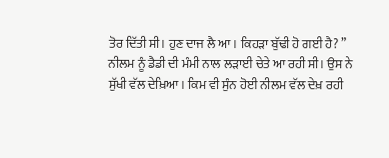ਤੋਰ ਦਿੱਤੀ ਸੀ। ਹੁਣ ਦਾਜ ਲੈ ਆ। ਕਿਹੜਾ ਬੁੱਢੀ ਹੋ ਗਈ ਹੈ? ”
ਨੀਲਮ ਨੂੰ ਡੈਡੀ ਦੀ ਮੰਮੀ ਨਾਲ ਲੜਾਈ ਚੇਤੇ ਆ ਰਹੀ ਸੀ। ਉਸ ਨੇ ਸੁੱਖੀ ਵੱਲ ਦੇਖ਼ਿਆ। ਕਿਮ ਵੀ ਸੁੰਨ ਹੋਈ ਨੀਲਮ ਵੱਲ ਦੇਖ਼ ਰਹੀ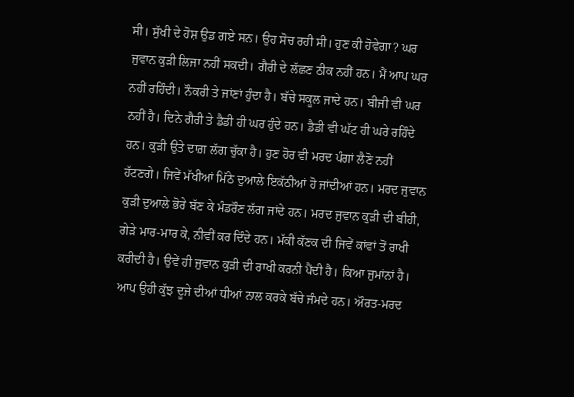ਸੀ। ਸੁੱਖੀ ਦੇ ਹੋਸ਼ ਉਡ ਗਏ ਸਨ। ਉਹ ਸੋਚ ਰਹੀ ਸੀ। ਹੁਣ ਕੀ ਹੋਵੇਗਾ? ਘਰ ਜੁਵਾਨ ਕੁੜੀ ਲਿਜਾ ਨਹੀਂ ਸਕਦੀ। ਗੈਰੀ ਦੇ ਲੱਛਣ ਠੀਕ ਨਹੀਂ ਹਨ। ਮੈਂ ਆਪ ਘਰ ਨਹੀਂ ਰਹਿੰਦੀ। ਨੌਕਰੀ ਤੇ ਜਾਂਣਾਂ ਹੁੰਦਾ ਹੈ। ਬੱਚੇ ਸਕੂਲ ਜਾਦੇ ਹਨ। ਬੀਜੀ ਵੀ ਘਰ ਨਹੀਂ ਹੈ। ਦਿਨੇ ਗੈਰੀ ਤੇ ਡੈਡੀ ਹੀ ਘਰ ਹੁੰਦੇ ਹਨ। ਡੈਡੀ ਵੀ ਘੱਟ ਹੀ ਘਰੇ ਰਹਿੰਦੇ ਹਨ। ਕੁੜੀ ਉਤੇ ਦਾਗ਼ ਲੱਗ ਚੁੱਕਾ ਹੈ। ਹੁਣ ਹੋਰ ਵੀ ਮਰਦ ਪੰਗਾਂ ਲੈਣੋ ਨਹੀਂ ਹੱਟਣਗੇ। ਜਿਵੇਂ ਮੱਖੀਆਂ ਮਿੱਠੇ ਦੁਆਲੇ ਇਕੱਠੀਆਂ ਹੋ ਜਾਂਦੀਆਂ ਹਨ। ਮਰਦ ਜੁਵਾਨ ਕੁੜੀ ਦੁਆਲੇ ਭੋਰੇ ਬੱਣ ਕੇ ਮੰਡਰੌਣ ਲੱਗ ਜਾਂਦੇ ਹਨ। ਮਰਦ ਜੁਵਾਨ ਕੁੜੀ ਦੀ ਬੀਹੀ, ਗੇੜੇ ਮਾਰ-ਮਾਰ ਕੇ, ਨੀਵੀਂ ਕਰ ਦਿੰਦੇ ਹਨ। ਮੱਕੀ ਕੱਣਕ ਦੀ ਜਿਵੇਂ ਕਾਂਵਾਂ ਤੋਂ ਰਾਖੀ ਕਰੀਦੀ ਹੈ। ਉਵੇਂ ਹੀ ਜੁਵਾਨ ਕੁੜੀ ਦੀ ਰਾਖੀ ਕਰਨੀ ਪੈਂਦੀ ਹੈ। ਕਿਆ ਜੁਮਾਂਨਾਂ ਹੈ। ਆਪ ਉਹੀ ਕੁੱਝ ਦੂਜੇ ਦੀਆਂ ਧੀਆਂ ਨਾਲ ਕਰਕੇ ਬੱਚੇ ਜੰਮਦੇ ਹਨ। ਔਰਤ-ਮਰਦ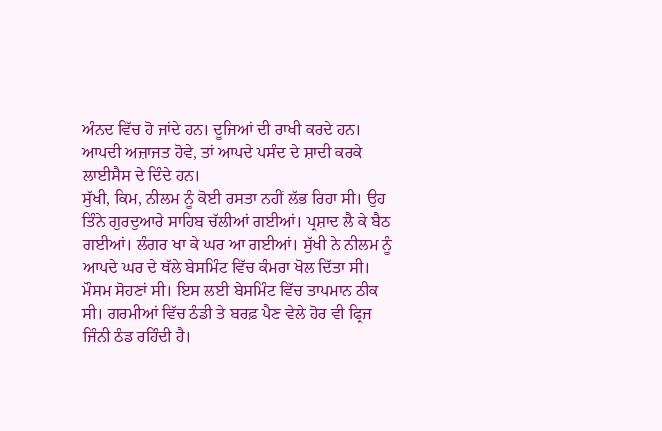ਅੰਨਦ ਵਿੱਚ ਹੋ ਜਾਂਦੇ ਹਨ। ਦੂਜਿਆਂ ਦੀ ਰਾਖੀ ਕਰਦੇ ਹਨ। ਆਪਦੀ ਅਜ਼ਾਜਤ ਹੋਵੇ, ਤਾਂ ਆਪਦੇ ਪਸੰਦ ਦੇ ਸ਼ਾਦੀ ਕਰਕੇ ਲਾਈਸੈਸ ਦੇ ਦਿੰਦੇ ਹਨ।
ਸੁੱਖੀ, ਕਿਮ, ਨੀਲਮ ਨੂੰ ਕੋਈ ਰਸਤਾ ਨਹੀਂ ਲੱਭ ਰਿਹਾ ਸੀ। ਉਹ ਤਿੰਨੇ ਗੁਰਦੁਆਰੇ ਸਾਹਿਬ ਚੱਲੀਆਂ ਗਈਆਂ। ਪ੍ਰਸ਼ਾਦ ਲੈ ਕੇ ਬੈਠ ਗਈਆਂ। ਲੰਗਰ ਖਾ ਕੇ ਘਰ ਆ ਗਈਆਂ। ਸੁੱਖੀ ਨੇ ਨੀਲਮ ਨੂੰ ਆਪਦੇ ਘਰ ਦੇ ਥੱਲੇ ਬੇਸਮਿੰਟ ਵਿੱਚ ਕੰਮਰਾ ਖੋਲ ਦਿੱਤਾ ਸੀ। ਮੌਸਮ ਸੋਹਣਾਂ ਸੀ। ਇਸ ਲਈ ਬੇਸਮਿੰਟ ਵਿੱਚ ਤਾਪਮਾਨ ਠੀਕ ਸੀ। ਗਰਮੀਆਂ ਵਿੱਚ ਠੰਡੀ ਤੇ ਬਰਫ਼ ਪੈਣ ਵੇਲੇ ਹੋਰ ਵੀ ਫ੍ਰਿਜ ਜਿੰਨੀ ਠੰਡ ਰਹਿੰਦੀ ਹੈ।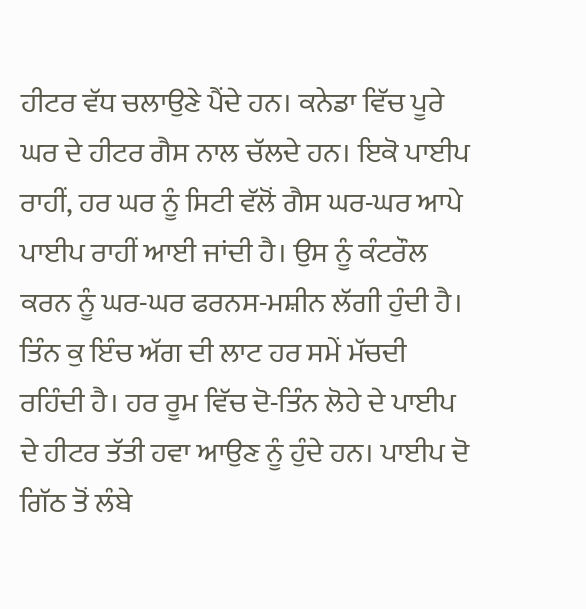ਹੀਟਰ ਵੱਧ ਚਲਾਉਣੇ ਪੈਂਦੇ ਹਨ। ਕਨੇਡਾ ਵਿੱਚ ਪੂਰੇ ਘਰ ਦੇ ਹੀਟਰ ਗੈਸ ਨਾਲ ਚੱਲਦੇ ਹਨ। ਇਕੋ ਪਾਈਪ ਰਾਹੀਂ, ਹਰ ਘਰ ਨੂੰ ਸਿਟੀ ਵੱਲੋਂ ਗੈਸ ਘਰ-ਘਰ ਆਪੇ ਪਾਈਪ ਰਾਹੀਂ ਆਈ ਜਾਂਦੀ ਹੈ। ਉਸ ਨੂੰ ਕੰਟਰੌਲ ਕਰਨ ਨੂੰ ਘਰ-ਘਰ ਫਰਨਸ-ਮਸ਼ੀਨ ਲੱਗੀ ਹੁੰਦੀ ਹੈ। ਤਿੰਨ ਕੁ ਇੰਚ ਅੱਗ ਦੀ ਲਾਟ ਹਰ ਸਮੇਂ ਮੱਚਦੀ ਰਹਿੰਦੀ ਹੈ। ਹਰ ਰੂਮ ਵਿੱਚ ਦੋ-ਤਿੰਨ ਲੋਹੇ ਦੇ ਪਾਈਪ ਦੇ ਹੀਟਰ ਤੱਤੀ ਹਵਾ ਆਉਣ ਨੂੰ ਹੁੰਦੇ ਹਨ। ਪਾਈਪ ਦੋ ਗਿੱਠ ਤੋਂ ਲੰਬੇ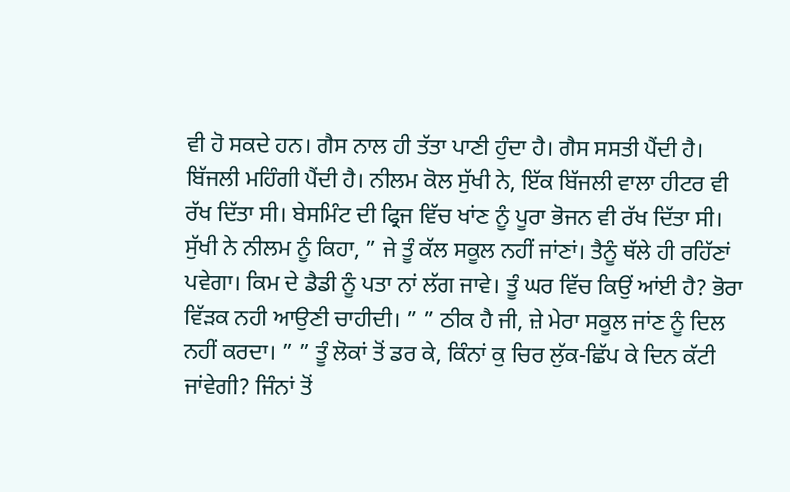ਵੀ ਹੋ ਸਕਦੇ ਹਨ। ਗੈਸ ਨਾਲ ਹੀ ਤੱਤਾ ਪਾਣੀ ਹੁੰਦਾ ਹੈ। ਗੈਸ ਸਸਤੀ ਪੈਂਦੀ ਹੈ। ਬਿੱਜਲੀ ਮਹਿੰਗੀ ਪੈਂਦੀ ਹੈ। ਨੀਲਮ ਕੋਲ ਸੁੱਖੀ ਨੇ, ਇੱਕ ਬਿੱਜਲੀ ਵਾਲਾ ਹੀਟਰ ਵੀ ਰੱਖ ਦਿੱਤਾ ਸੀ। ਬੇਸਮਿੰਟ ਦੀ ਫ੍ਰਿਜ ਵਿੱਚ ਖਾਂਣ ਨੂੰ ਪੂਰਾ ਭੋਜਨ ਵੀ ਰੱਖ ਦਿੱਤਾ ਸੀ।
ਸੁੱਖੀ ਨੇ ਨੀਲਮ ਨੂੰ ਕਿਹਾ, ” ਜੇ ਤੂੰ ਕੱਲ ਸਕੂਲ ਨਹੀਂ ਜਾਂਣਾਂ। ਤੈਨੂੰ ਥੱਲੇ ਹੀ ਰਹਿੱਣਾਂ ਪਵੇਗਾ। ਕਿਮ ਦੇ ਡੈਡੀ ਨੂੰ ਪਤਾ ਨਾਂ ਲੱਗ ਜਾਵੇ। ਤੂੰ ਘਰ ਵਿੱਚ ਕਿਉਂ ਆਂਈ ਹੈ? ਭੋਰਾ ਵਿੱੜਕ ਨਹੀ ਆਉਣੀ ਚਾਹੀਦੀ। ” ” ਠੀਕ ਹੈ ਜੀ, ਜ਼ੇ ਮੇਰਾ ਸਕੂਲ ਜਾਂਣ ਨੂੰ ਦਿਲ ਨਹੀਂ ਕਰਦਾ। ” ” ਤੂੰ ਲੋਕਾਂ ਤੋਂ ਡਰ ਕੇ, ਕਿੰਨਾਂ ਕੁ ਚਿਰ ਲੁੱਕ-ਛਿੱਪ ਕੇ ਦਿਨ ਕੱਟੀ ਜਾਂਵੇਗੀ? ਜਿੰਨਾਂ ਤੋਂ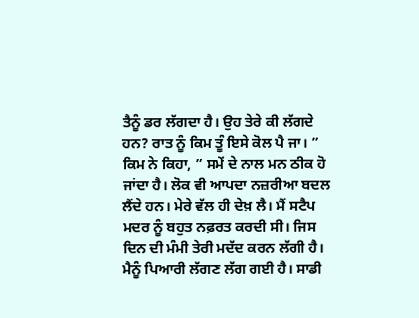ਤੈਨੂੰ ਡਰ ਲੱਗਦਾ ਹੈ। ਉਹ ਤੇਰੇ ਕੀ ਲੱਗਦੇ ਹਨ? ਰਾਤ ਨੂੰ ਕਿਮ ਤੂੰ ਇਸੇ ਕੋਲ ਪੈ ਜਾ। ” ਕਿਮ ਨੇ ਕਿਹਾ, ” ਸਮੇਂ ਦੇ ਨਾਲ ਮਨ ਠੀਕ ਹੋ ਜਾਂਦਾ ਹੈ। ਲੋਕ ਵੀ ਆਪਦਾ ਨਜ਼ਰੀਆ ਬਦਲ ਲੈਂਦੇ ਹਨ। ਮੇਰੇ ਵੱਲ ਹੀ ਦੇਖ਼ ਲੈ। ਮੈਂ ਸਟੈਪ ਮਦਰ ਨੂੰ ਬਹੁਤ ਨਫ਼ਰਤ ਕਰਦੀ ਸੀ। ਜਿਸ ਦਿਨ ਦੀ ਮੰਮੀ ਤੇਰੀ ਮਦੱਦ ਕਰਨ ਲੱਗੀ ਹੈ। ਮੈਨੂੰ ਪਿਆਰੀ ਲੱਗਣ ਲੱਗ ਗਈ ਹੈ। ਸਾਡੀ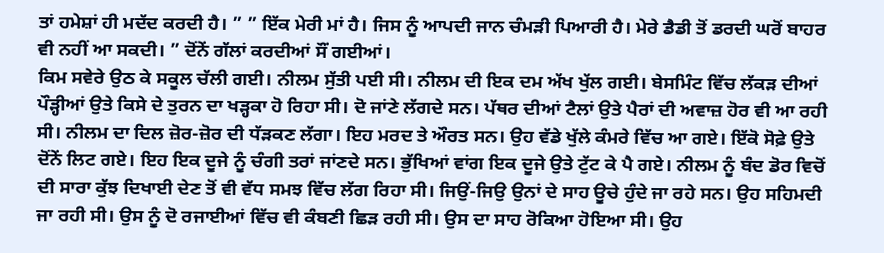ਤਾਂ ਹਮੇਸ਼ਾਂ ਹੀ ਮਦੱਦ ਕਰਦੀ ਹੈ। ” ” ਇੱਕ ਮੇਰੀ ਮਾਂ ਹੈ। ਜਿਸ ਨੂੰ ਆਪਦੀ ਜਾਨ ਚੰਮੜੀ ਪਿਆਰੀ ਹੈ। ਮੇਰੇ ਡੈਡੀ ਤੋਂ ਡਰਦੀ ਘਰੋਂ ਬਾਹਰ ਵੀ ਨਹੀਂ ਆ ਸਕਦੀ। ” ਦੋਂਨੇਂ ਗੱਲਾਂ ਕਰਦੀਆਂ ਸੌਂ ਗਈਆਂ।
ਕਿਮ ਸਵੇਰੇ ਉਠ ਕੇ ਸਕੂਲ ਚੱਲੀ ਗਈ। ਨੀਲਮ ਸੁੱਤੀ ਪਈ ਸੀ। ਨੀਲਮ ਦੀ ਇਕ ਦਮ ਅੱਖ ਖੁੱਲ ਗਈ। ਬੇਸਮਿੰਟ ਵਿੱਚ ਲੱਕੜ ਦੀਆਂ ਪੌੜ੍ਹੀਆਂ ਉਤੇ ਕਿਸੇ ਦੇ ਤੁਰਨ ਦਾ ਖੜ੍ਹਕਾ ਹੋ ਰਿਹਾ ਸੀ। ਦੋ ਜਾਂਣੇ ਲੱਗਦੇ ਸਨ। ਪੱਥਰ ਦੀਆਂ ਟੈਲਾਂ ਉਤੇ ਪੈਰਾਂ ਦੀ ਅਵਾਜ਼ ਹੋਰ ਵੀ ਆ ਰਹੀ ਸੀ। ਨੀਲਮ ਦਾ ਦਿਲ ਜ਼ੋਰ-ਜ਼ੋਰ ਦੀ ਧੱੜਕਣ ਲੱਗਾ। ਇਹ ਮਰਦ ਤੇ ਔਰਤ ਸਨ। ਉਹ ਵੱਡੇ ਖੁੱਲੇ ਕੰਮਰੇ ਵਿੱਚ ਆ ਗਏ। ਇੱਕੋ ਸੋਫ਼ੇ ਉਤੇ ਦੋਂਨੇਂ ਲਿਟ ਗਏ। ਇਹ ਇਕ ਦੂਜੇ ਨੂੰ ਚੰਗੀ ਤਰਾਂ ਜਾਂਣਦੇ ਸਨ। ਭੁੱਖਿਆਂ ਵਾਂਗ ਇਕ ਦੂਜੇ ਉਤੇ ਟੁੱਟ ਕੇ ਪੈ ਗਏ। ਨੀਲਮ ਨੂੰ ਬੰਦ ਡੋਰ ਵਿਚੋਂ ਦੀ ਸਾਰਾ ਕੁੱਝ ਦਿਖਾਈ ਦੇਣ ਤੋਂ ਵੀ ਵੱਧ ਸਮਝ ਵਿੱਚ ਲੱਗ ਰਿਹਾ ਸੀ। ਜਿਉਂ-ਜਿਉ ਉਨਾਂ ਦੇ ਸਾਹ ਊਚੇ ਹੁੰਦੇ ਜਾ ਰਹੇ ਸਨ। ਉਹ ਸਹਿਮਦੀ ਜਾ ਰਹੀ ਸੀ। ਉਸ ਨੂੰ ਦੋ ਰਜਾਈਆਂ ਵਿੱਚ ਵੀ ਕੰਬਣੀ ਛਿੜ ਰਹੀ ਸੀ। ਉਸ ਦਾ ਸਾਹ ਰੋਕਿਆ ਹੋਇਆ ਸੀ। ਉਹ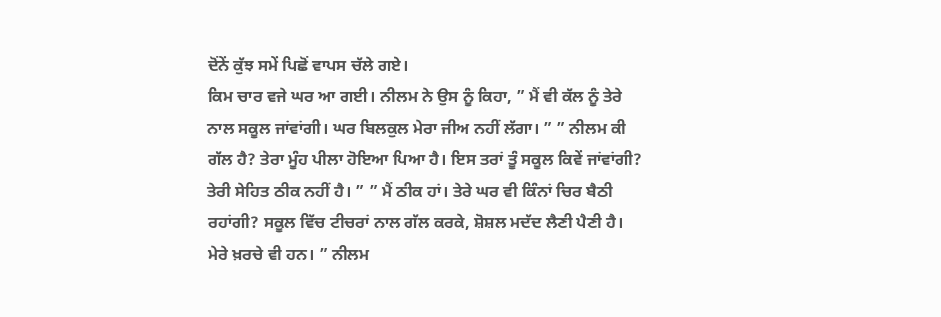ਦੋਂਨੇਂ ਕੁੱਝ ਸਮੇਂ ਪਿਛੋਂ ਵਾਪਸ ਚੱਲੇ ਗਏ।
ਕਿਮ ਚਾਰ ਵਜੇ ਘਰ ਆ ਗਈ। ਨੀਲਮ ਨੇ ਉਸ ਨੂੰ ਕਿਹਾ, ” ਮੈਂ ਵੀ ਕੱਲ ਨੂੰ ਤੇਰੇ ਨਾਲ ਸਕੂਲ ਜਾਂਵਾਂਗੀ। ਘਰ ਬਿਲਕੁਲ ਮੇਰਾ ਜੀਅ ਨਹੀਂ ਲੱਗਾ। ” ” ਨੀਲਮ ਕੀ ਗੱਲ ਹੈ? ਤੇਰਾ ਮੂੰਹ ਪੀਲਾ ਹੋਇਆ ਪਿਆ ਹੈ। ਇਸ ਤਰਾਂ ਤੂੰ ਸਕੂਲ ਕਿਵੇਂ ਜਾਂਵਾਂਗੀ? ਤੇਰੀ ਸੇਹਿਤ ਠੀਕ ਨਹੀਂ ਹੈ। ” ” ਮੈਂ ਠੀਕ ਹਾਂ। ਤੇਰੇ ਘਰ ਵੀ ਕਿੰਨਾਂ ਚਿਰ ਬੈਠੀ ਰਹਾਂਗੀ? ਸਕੂਲ ਵਿੱਚ ਟੀਚਰਾਂ ਨਾਲ ਗੱਲ ਕਰਕੇ, ਸ਼ੋਸ਼ਲ ਮਦੱਦ ਲੈਣੀ ਪੈਣੀ ਹੈ। ਮੇਰੇ ਖ਼ਰਚੇ ਵੀ ਹਨ। ” ਨੀਲਮ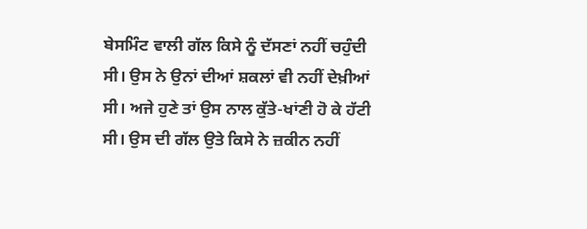ਬੇਸਮਿੰਟ ਵਾਲੀ ਗੱਲ ਕਿਸੇ ਨੂੰ ਦੱਸਣਾਂ ਨਹੀਂ ਚਹੁੰਦੀ ਸੀ। ਉਸ ਨੇ ਉਨਾਂ ਦੀਆਂ ਸ਼ਕਲਾਂ ਵੀ ਨਹੀਂ ਦੇਖ਼ੀਆਂ ਸੀ। ਅਜੇ ਹੁਣੇ ਤਾਂ ਉਸ ਨਾਲ ਕੁੱਤੇ-ਖਾਂਣੀ ਹੋ ਕੇ ਹੱਟੀ ਸੀ। ਉਸ ਦੀ ਗੱਲ ਉਤੇ ਕਿਸੇ ਨੇ ਜ਼ਕੀਨ ਨਹੀਂ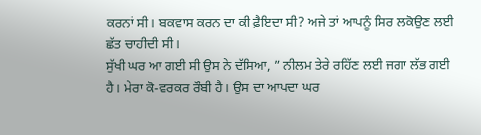ਕਰਨਾਂ ਸੀ। ਬਕਵਾਸ ਕਰਨ ਦਾ ਕੀ ਫ਼ੈਇਦਾ ਸੀ? ਅਜੇ ਤਾਂ ਆਪਨੂੰ ਸਿਰ ਲਕੋਉਣ ਲਈ ਛੱਤ ਚਾਹੀਦੀ ਸੀ।
ਸੁੱਖੀ ਘਰ ਆ ਗਈ ਸੀ ਉਸ ਨੇ ਦੱਸਿਆ, ” ਨੀਲਮ ਤੇਰੇ ਰਹਿੱਣ ਲਈ ਜਗਾ ਲੱਭ ਗਈ ਹੈ। ਮੇਰਾ ਕੋ-ਵਰਕਰ ਰੌਬੀ ਹੈ। ਉਸ ਦਾ ਆਪਦਾ ਘਰ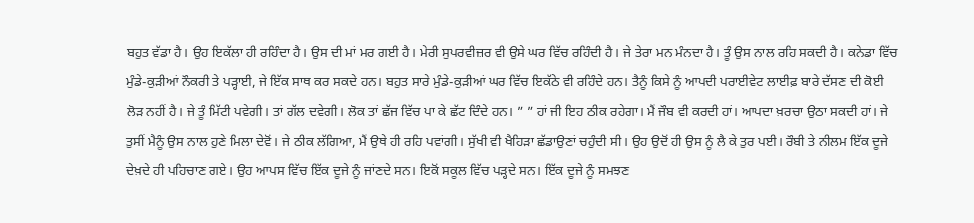ਬਹੁਤ ਵੱਡਾ ਹੈ। ਉਹ ਇਕੱਲਾ ਹੀ ਰਹਿੰਦਾ ਹੈ। ਉਸ ਦੀ ਮਾਂ ਮਰ ਗਈ ਹੈ। ਮੇਰੀ ਸੁਪਰਵੀਜ਼ਰ ਵੀ ਉਸੇ ਘਰ ਵਿੱਚ ਰਹਿੰਦੀ ਹੈ। ਜੇ ਤੇਰਾ ਮਨ ਮੰਨਦਾ ਹੈ। ਤੂੰ ਉਸ ਨਾਲ ਰਹਿ ਸਕਦੀ ਹੈ। ਕਨੇਡਾ ਵਿੱਚ ਮੁੰਡੇ-ਕੁੜੀਆਂ ਨੌਕਰੀ ਤੇ ਪੜ੍ਹਾਈ, ਜੇ ਇੱਕ ਸਾਥ ਕਰ ਸਕਦੇ ਹਨ। ਬਹੁਤ ਸਾਰੇ ਮੁੰਡੇ-ਕੁੜੀਆਂ ਘਰ ਵਿੱਚ ਇਕੱਠੇ ਵੀ ਰਹਿੰਦੇ ਹਨ। ਤੈਨੂੰ ਕਿਸੇ ਨੂੰ ਆਪਦੀ ਪਰਾਈਵੇਟ ਲਾਈਫ਼ ਬਾਰੇ ਦੱਸਣ ਦੀ ਕੋਈ ਲੋੜ ਨਹੀਂ ਹੈ। ਜੇ ਤੂੰ ਮਿੱਟੀ ਪਵੇਗੀ। ਤਾਂ ਗੱਲ ਦਵੇਗੀ। ਲੋਕ ਤਾਂ ਛੱਜ ਵਿੱਚ ਪਾ ਕੇ ਛੱਟ ਦਿੰਦੇ ਹਨ। ” ” ਹਾਂ ਜੀ ਇਹ ਠੀਕ ਰਹੇਗਾ। ਮੈਂ ਜੌਬ ਵੀ ਕਰਦੀ ਹਾਂ। ਆਪਦਾ ਖ਼ਰਚਾ ਉਠਾ ਸਕਦੀ ਹਾਂ। ਜੇ ਤੁਸੀਂ ਮੈਨੂੰ ਉਸ ਨਾਲ ਹੁਣੇ ਮਿਲਾ ਦੇਵੋਂ। ਜੇ ਠੀਕ ਲੱਗਿਆ, ਮੈਂ ਉਥੇ ਹੀ ਰਹਿ ਪਵਾਂਗੀ। ਸੁੱਖੀ ਵੀ ਖੈਹਿੜਾ ਛੱਡਾਉਣਾਂ ਚਹੁੰਦੀ ਸੀ। ਉਹ ਉਦੋਂ ਹੀ ਉਸ ਨੂੰ ਲੈ ਕੇ ਤੁਰ ਪਈ। ਰੌਬੀ ਤੇ ਨੀਲਮ ਇੱਕ ਦੂਜੇ ਦੇਖ਼ਦੇ ਹੀ ਪਹਿਚਾਣ ਗਏ। ਉਹ ਆਪਸ ਵਿੱਚ ਇੱਕ ਦੂਜੇ ਨੂੰ ਜਾਂਣਦੇ ਸਨ। ਇਕੋਂ ਸਕੂਲ ਵਿੱਚ ਪੜ੍ਹਦੇ ਸਨ। ਇੱਕ ਦੂਜੇ ਨੂੰ ਸਮਝਣ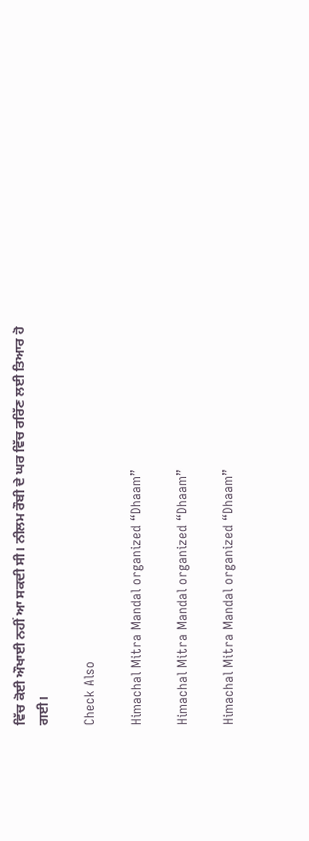ਵਿੱਚ ਕੋਈ ਔਖਾਈ ਨਹੀਂ ਆ ਸਕਦੀ ਸੀ। ਨੀਲਮ ਰੌਬੀ ਦੇ ਘਰ ਵਿੱਚ ਰਰਿੱਣ ਲਈ ਤਿਆਰ ਹੋ ਗਈ।

Check Also

Himachal Mitra Mandal organized “Dhaam”

Himachal Mitra Mandal organized “Dhaam”

Himachal Mitra Mandal organized “Dhaam”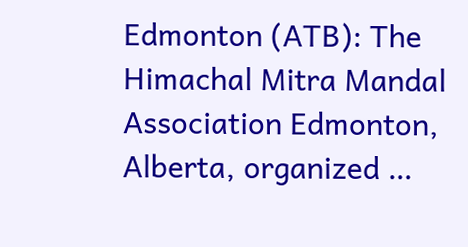Edmonton (ATB): The Himachal Mitra Mandal Association Edmonton, Alberta, organized …